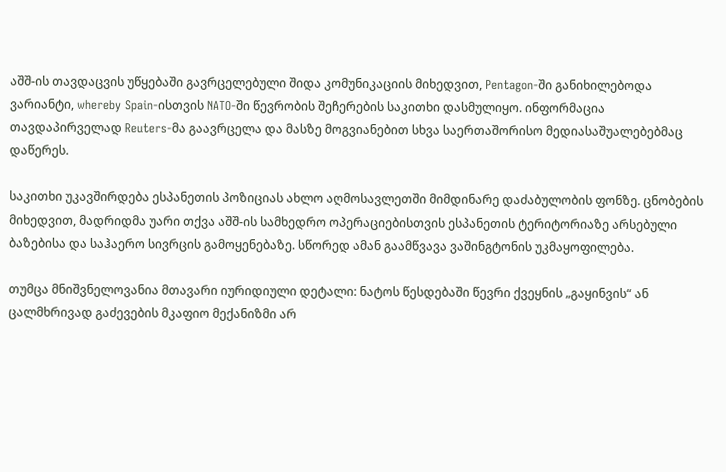აშშ-ის თავდაცვის უწყებაში გავრცელებული შიდა კომუნიკაციის მიხედვით, Pentagon-ში განიხილებოდა ვარიანტი, whereby Spain-ისთვის NATO-ში წევრობის შეჩერების საკითხი დასმულიყო. ინფორმაცია თავდაპირველად Reuters-მა გაავრცელა და მასზე მოგვიანებით სხვა საერთაშორისო მედიასაშუალებებმაც დაწერეს.

საკითხი უკავშირდება ესპანეთის პოზიციას ახლო აღმოსავლეთში მიმდინარე დაძაბულობის ფონზე. ცნობების მიხედვით, მადრიდმა უარი თქვა აშშ-ის სამხედრო ოპერაციებისთვის ესპანეთის ტერიტორიაზე არსებული ბაზებისა და საჰაერო სივრცის გამოყენებაზე. სწორედ ამან გაამწვავა ვაშინგტონის უკმაყოფილება.

თუმცა მნიშვნელოვანია მთავარი იურიდიული დეტალი: ნატოს წესდებაში წევრი ქვეყნის „გაყინვის“ ან ცალმხრივად გაძევების მკაფიო მექანიზმი არ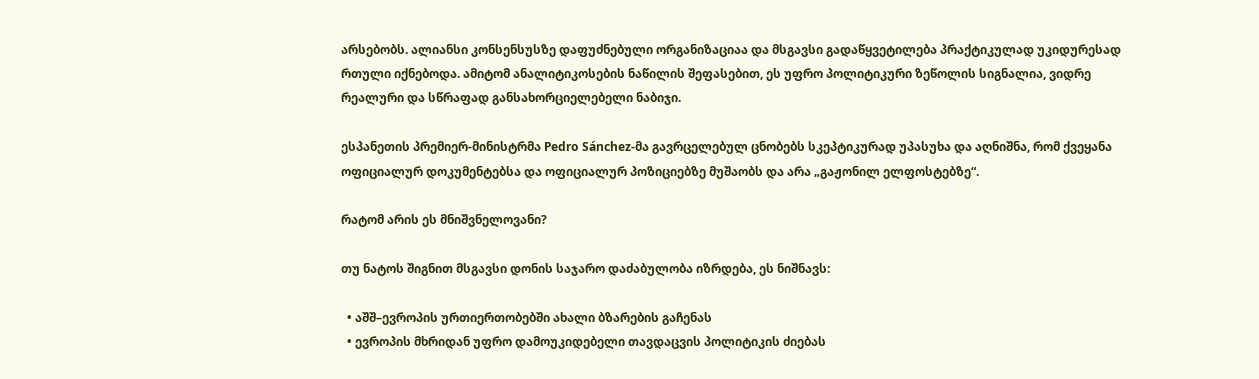არსებობს. ალიანსი კონსენსუსზე დაფუძნებული ორგანიზაციაა და მსგავსი გადაწყვეტილება პრაქტიკულად უკიდურესად რთული იქნებოდა. ამიტომ ანალიტიკოსების ნაწილის შეფასებით, ეს უფრო პოლიტიკური ზეწოლის სიგნალია, ვიდრე რეალური და სწრაფად განსახორციელებელი ნაბიჯი.

ესპანეთის პრემიერ-მინისტრმა Pedro Sánchez-მა გავრცელებულ ცნობებს სკეპტიკურად უპასუხა და აღნიშნა, რომ ქვეყანა ოფიციალურ დოკუმენტებსა და ოფიციალურ პოზიციებზე მუშაობს და არა „გაჟონილ ელფოსტებზე“.

რატომ არის ეს მნიშვნელოვანი?

თუ ნატოს შიგნით მსგავსი დონის საჯარო დაძაბულობა იზრდება, ეს ნიშნავს:

  • აშშ–ევროპის ურთიერთობებში ახალი ბზარების გაჩენას
  • ევროპის მხრიდან უფრო დამოუკიდებელი თავდაცვის პოლიტიკის ძიებას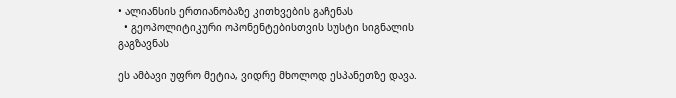• ალიანსის ერთიანობაზე კითხვების გაჩენას
  • გეოპოლიტიკური ოპონენტებისთვის სუსტი სიგნალის გაგზავნას

ეს ამბავი უფრო მეტია, ვიდრე მხოლოდ ესპანეთზე დავა.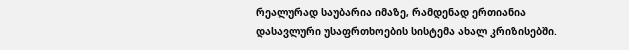რეალურად საუბარია იმაზე, რამდენად ერთიანია დასავლური უსაფრთხოების სისტემა ახალ კრიზისებში.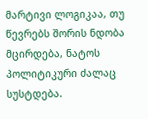მარტივი ლოგიკაა, თუ წევრებს შორის ნდობა მცირდება, ნატოს პოლიტიკური ძალაც სუსტდება.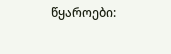წყაროები: